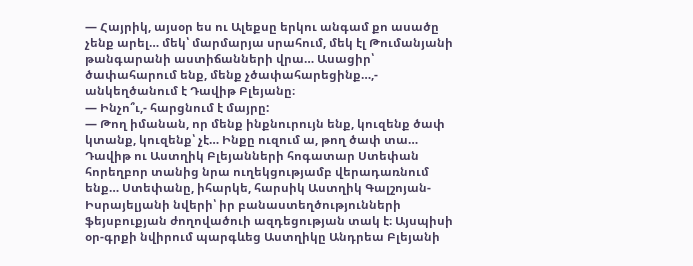— Հայրիկ, այսօր ես ու Ալեքսը երկու անգամ քո ասածը չենք արել… մեկ՝ մարմարյա սրահում, մեկ էլ Թումանյանի թանգարանի աստիճանների վրա… Ասացիր՝ ծափահարում ենք, մենք չծափահարեցինք…,- անկեղծանում է Դավիթ Բլեյանը։
— Ինչո՞ւ,- հարցնում է մայրը:
— Թող իմանան, որ մենք ինքնուրույն ենք, կուզենք ծափ կտանք, կուզենք՝ չէ… Ինքը ուզում ա, թող ծափ տա…
Դավիթ ու Աստղիկ Բլեյանների հոգատար Ստեփան հորեղբոր տանից նրա ուղեկցությամբ վերադառնում ենք… Ստեփանը, իհարկե, հարսիկ Աստղիկ Գալշոյան-Իսրայելյանի նվերի՝ իր բանաստեղծությունների ֆեյսբուքյան ժողովածուի ազդեցության տակ է։ Այսպիսի օր-գրքի նվիրում պարգևեց Աստղիկը Անդրեա Բլեյանի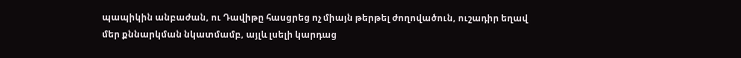պապիկին անբաժան, ու Դավիթը հասցրեց ոչ միայն թերթել ժողովածուն, ուշադիր եղավ մեր քննարկման նկատմամբ, այլև լսելի կարդաց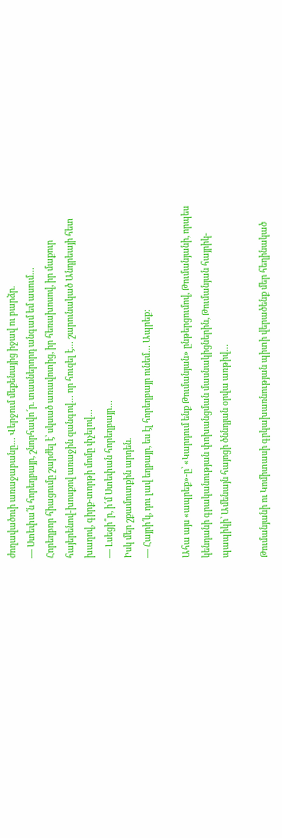ժողավածուի առաջաբանը… Վերջում մեքենայից իջավ ու բարձր.
— Ստեփա՛ն հորեղբայր, շնորհավո՜ր. տասներորդ անգամ եմ ասում…
Հորեղբոր հիացումը շարժել է՝ սկսած առավոտից, իր հեռախոսով, իր մաքուր հայերենով-խոսքով առաջին զանգով… որ հուզել է… շարունակած Անդրեայի հետ խաղով, գիրք-տորթի մոմը փչելով…
— Լսեցի՞ր, ի՛մ Ստեփան հորեղբայր…
Իսկ մեր շքամուտքին արդեն.
— Հայրի՛կ, դու լավ եղբայր, ես էլ հորեղբայր ունեմ… Ապրեք:

Ահա այս «ապրեք»-ը՝ «Կարդում ենք Թումանյան» ընթերցումով, Թումանյանի, որպես կենդանի գրականության փոխանցման մասնակիցներին, Թումանյան հայրիկ-պապիկի՝ Ամենայն հայոցի ծննդյան օրվա առթիվ…

Թումանյանի ու Կոմիտասի գրկախառնության պիտի վերածենք մեր հեղինակած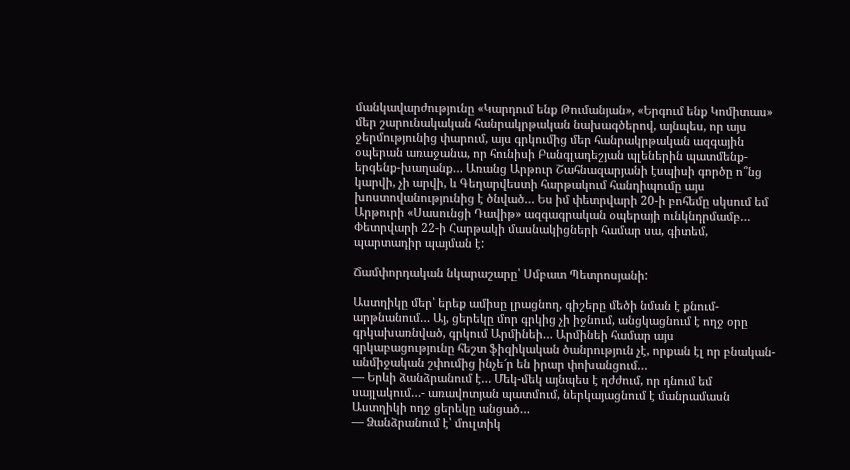մանկավարժությունը «Կարդում ենք Թումանյան», «Երգում ենք Կոմիտաս» մեր շարունակական հանրակրթական նախագծերով, այնպես, որ այս ջերմությունից փարում, այս գրկումից մեր հանրակրթական ազգային օպերան առաջանա, որ հունիսի Բանգլադեշյան պլեներին պատմենք-երգենք-խաղանք… Առանց Արթուր Շահնազարյանի էսպիսի գործը ո՞նց կարվի, չի արվի, և Գեղարվեստի հարթակում հանդիպումը այս խոստովանությունից է ծնված… Ես իմ փետրվարի 20-ի բոհեմը սկսում եմ Արթուրի «Սասունցի Դավիթ» ազգագրական օպերայի ունկնդրմամբ… Փետրվարի 22-ի Հարթակի մասնակիցների համար սա, գիտեմ, պարտադիր պայման է:

Ճամփորդական նկարաշարը՝ Սմբատ Պետրոսյանի:

Աստղիկը մեր՝ երեք ամիսը լրացնող, գիշերը մեծի նման է քնում-արթնանում… Այ, ցերեկը մոր գրկից չի իջնում, անցկացնում է ողջ օրը գրկախառնված, գրկում Արմինեի… Արմինեի համար այս գրկաբացությունը հեշտ ֆիզիկական ծանրություն չէ, որքան էլ որ բնական-անմիջական շփումից ինչե՜ր են իրար փոխանցում…
— Երևի ձանձրանում է… Մեկ-մեկ այնպես է ղժժում, որ դնում եմ սայլակում…- առավոտյան պատմում, ներկայացնում է մանրամասն Աստղիկի ողջ ցերեկը անցած…
— Ձանձրանում է՝ մուլտիկ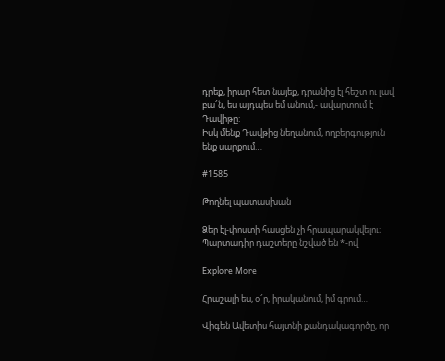դրեք, իրար հետ նայեք, դրանից էլ հեշտ ու լավ բա՜ն, ես այդպես եմ անում,- ավարտում է Դավիթը:
Իսկ մենք Դավթից նեղանում, ողբերգություն ենք սարքում…

#1585

Թողնել պատասխան

Ձեր էլ-փոստի հասցեն չի հրապարակվելու։ Պարտադիր դաշտերը նշված են *-ով

Explore More

Հրաշալի ես, օ՜ր, իրականում, իմ գրում…

Վիգեն Ավետիս հայտնի քանդակագործը, որ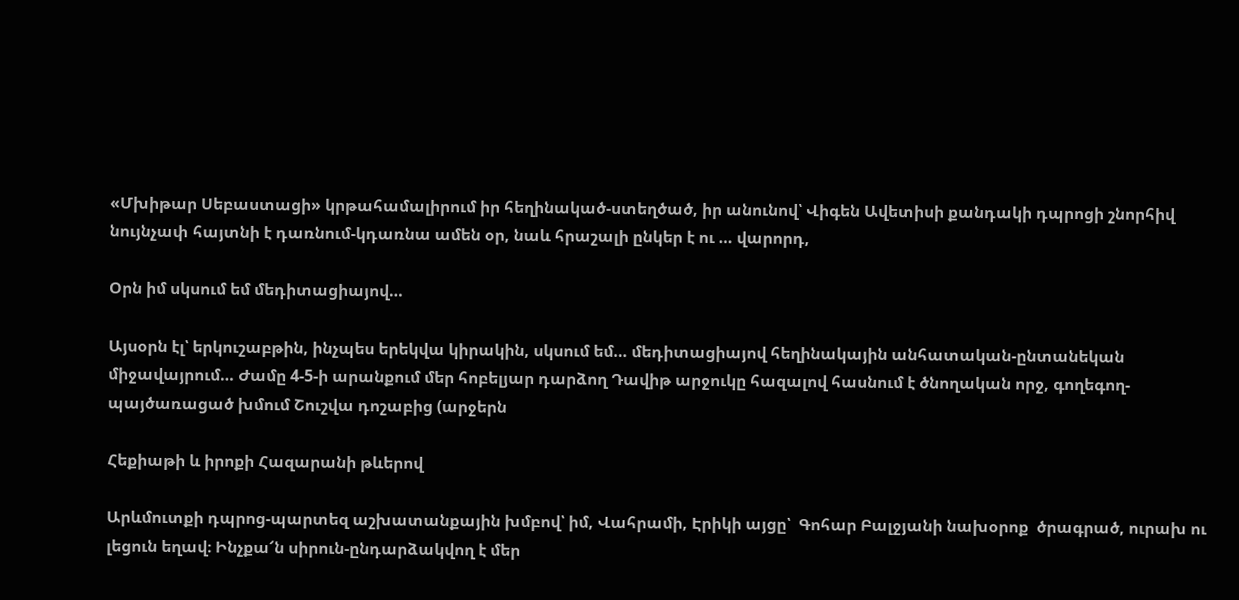«Մխիթար Սեբաստացի» կրթահամալիրում իր հեղինակած-ստեղծած, իր անունով՝ Վիգեն Ավետիսի քանդակի դպրոցի շնորհիվ նույնչափ հայտնի է դառնում-կդառնա ամեն օր, նաև հրաշալի ընկեր է ու … վարորդ,

Օրն իմ սկսում եմ մեդիտացիայով…

Այսօրն էլ՝ երկուշաբթին, ինչպես երեկվա կիրակին, սկսում եմ… մեդիտացիայով հեղինակային անհատական-ընտանեկան միջավայրում… Ժամը 4-5-ի արանքում մեր հոբելյար դարձող Դավիթ արջուկը հազալով հասնում է ծնողական որջ, գողեգող-պայծառացած խմում Շուշվա դոշաբից (արջերն

Հեքիաթի և իրոքի Հազարանի թևերով

Արևմուտքի դպրոց-պարտեզ աշխատանքային խմբով՝ իմ, Վահրամի, Էրիկի այցը՝  Գոհար Բալջյանի նախօրոք  ծրագրած, ուրախ ու լեցուն եղավ։ Ինչքա՜ն սիրուն-ընդարձակվող է մեր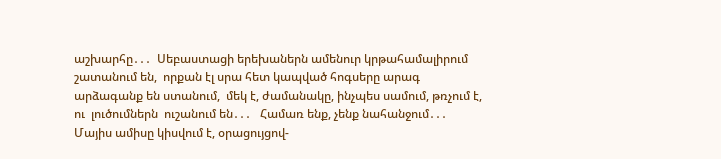աշխարհը․․․  Սեբաստացի երեխաներն ամենուր կրթահամալիրում շատանում են,  որքան էլ սրա հետ կապված հոգսերը արագ արձագանք են ստանում,  մեկ է, ժամանակը, ինչպես սամում, թռչում է,  ու  լուծումներն  ուշանում են․․․   Համառ ենք, չենք նահանջում․․․  Մայիս ամիսը կիսվում է, օրացույցով-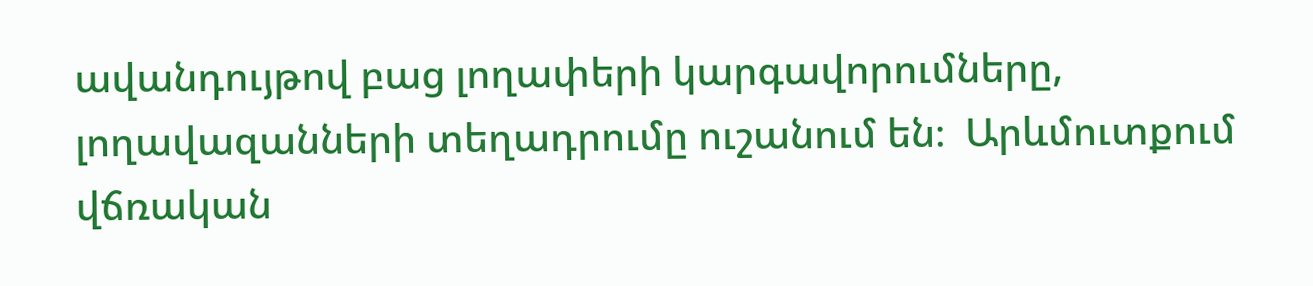ավանդույթով բաց լողափերի կարգավորումները,  լողավազանների տեղադրումը ուշանում են։  Արևմուտքում վճռական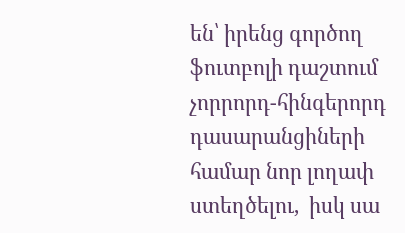են՝ իրենց գործող ֆուտբոլի դաշտում չորրորդ-հինգերորդ դասարանցիների  համար նոր լողափ ստեղծելու,  իսկ սա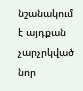նշանակում է այդքան չարչրկված նոր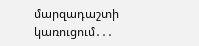մարզադաշտի կառուցում․․․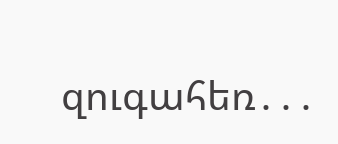զուգահեռ․․․